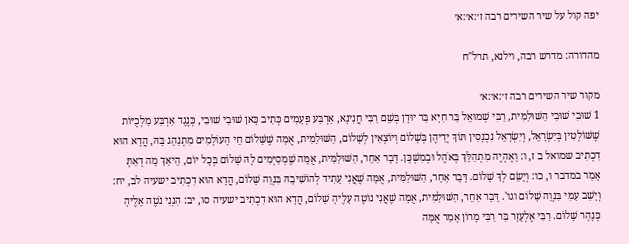יפה קול על שיר השירים רבה ז׳:א׳:א׳

מהדורה: מדרש רבה, וילנא, תרל"ח

מקור שיר השירים רבה ז׳:א׳:א׳
1 שׁוּבִי שׁוּבִי הַשּׁוּלַמִּית, רַבִּי שְׁמוּאֵל בַּר חִיָּא בַּר יוּדָן בְּשֵׁם רַבִּי חֲנִינָא, אַרְבַּע פְּעָמִים כְּתִיב כָּאן שׁוּבִי שׁוּבִי, כְּנֶגֶד אַרְבַּע מַלְכֻיּוֹת שֶׁשּׁוֹלְטִין בְּיִשְׂרָאֵל, וְיִשְׂרָאֵל נִכְנָסִין תּוֹךְ יְדֵיהֶן בְּשָׁלוֹם וְיוֹצְאִין לְשָׁלוֹם, הַשּׁוּלַמִּית, אֻמָּה שֶׁשָּׁלוֹם חֵי הָעוֹלָמִים מִתְנַהֵג בָּהּ, הֲדָא הוּא דִכְתִיב שמואל ב ז, ו: וָאֶהְיֶה מִתְהַלֵּךְ בְּאֹהֶל וּבְמִשְׁכָּן. דָּבָר אַחֵר, הַשּׁוּלַמִּית, אֻמָּה שֶׁמְסַיְּמִים לָהּ שָׁלוֹם בְּכָל יוֹם, הֵיאַךְ מָה דְאַתְּ אָמַר במדבר ו, כו: וְיָשֵׂם לְךָ שָׁלוֹם. דָּבָר אַחֵר, הַשּׁוּלַמִּית, אֻמָּה שֶׁאֲנִי עָתִיד לְהוֹשִׁיבָהּ בִּנְוֵה שָׁלוֹם, הֲדָא הוּא דִכְתִיב ישעיה לב, יח: וְיָשַׁב עַמִּי בִּנְוֵה שָׁלוֹם וגו'. דָּבָר אַחֵר, הַשּׁוּלַמִּית, אֻמָּה שֶׁאֲנִי נוֹטֶה עָלֶיהָ שָׁלוֹם, הֲדָא הוּא דִכְתִיב ישעיה סו, יב: הִנְנִי נֹטֶה אֵלֶיהָ כְּנָהָר שָׁלוֹם. רַבִּי אֶלְעָזָר בַּר רַבִּי מָרוֹן אָמַר אֻמָּה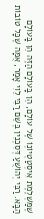שֶׁמַּשְׁלֶמֶת אִיסְטַטְיוֹנְוֹ שֶׁל עוֹלָם, הֵן בָּעוֹלָם הַזֶּה הֵן בָּעוֹלָם הַבָּא. רַבִּי יְהוֹשֻׁעַ דְּסִכְנִין בְּשֵׁם רַבִּי לֵוִי אָמַר, אֻמָּה שֶׁכָּל טוֹבוֹת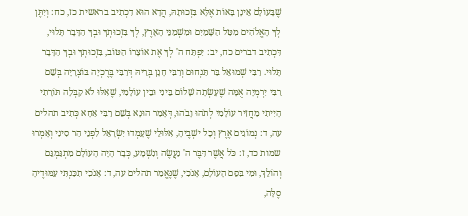שֶׁבָּעוֹלָם אֵינָן בָּאוֹת אֶלָּא בִּזְכוּתָהּ, הֲדָא הוּא דִכְתִיב בראשית כז, כח: וְיִתֶּן לְךָ הָאֱלֹהִים מִטַּל הַשָּׁמַיִם וּמִשְׁמַנֵּי הָאָרֶץ, לְךָ בִּזְכוּתְךָ וּבְךָ הַדָּבָר תָּלוּי, דִּכְתִיב דברים כח, יב: יִפְתַּח ה' לְךָ אֶת אוֹצָרוֹ הַטּוֹב, בִּזְכוּתְךָ וּבְךָ הַדָּבָר תָּלוּי. רַבִּי שְׁמוּאֵל בַּר תַּנְחוּם וְרַבִּי חָנָן בְּרֵיהּ דְּרַבִּי בֶּרֶכְיָה בּוֹצְרָיָה בְּשֵׁם רַבִּי יִרְמְיָה אֻמָּה שֶׁעָשְׂתָה שָׁלוֹם בֵּינִי וּבֵין עוֹלָמִי, שֶׁאִלּוּ לֹא קִבְּלָה תּוֹרָתִי הָיִיתִי מַחֲזִיר עוֹלָמִי לְתֹהוּ וָבֹהוּ, דְּאָמַר הוּנָא בְּשֵׁם רַבִּי אַחָא כְּתִיב תהלים עה, ד: נְמוֹגִים אֶרֶץ וְכָל ישְׁבֶיהָ, אִלּוּלֵי שֶׁעָמְדוּ יִשְׂרָאֵל לִפְנֵי הַר סִינַי וְאָמְרוּ שמות כד, ז: כֹּל אֲשֶׁר דִּבֶּר ה' נַעֲשֶׂה וְנִשְׁמָע, כְּבָר הָיָה הָעוֹלָם מִתְגַּמְגֵּם וְהוֹלֵךְ, וּמִי בִּסֵּם הָעוֹלָם, אָנֹכִי, שֶׁנֶּאֱמַר תהלים עה, ד: אָנֹכִי תִכַּנְתִּי עַמּוּדֶיהָ סֶלָּה,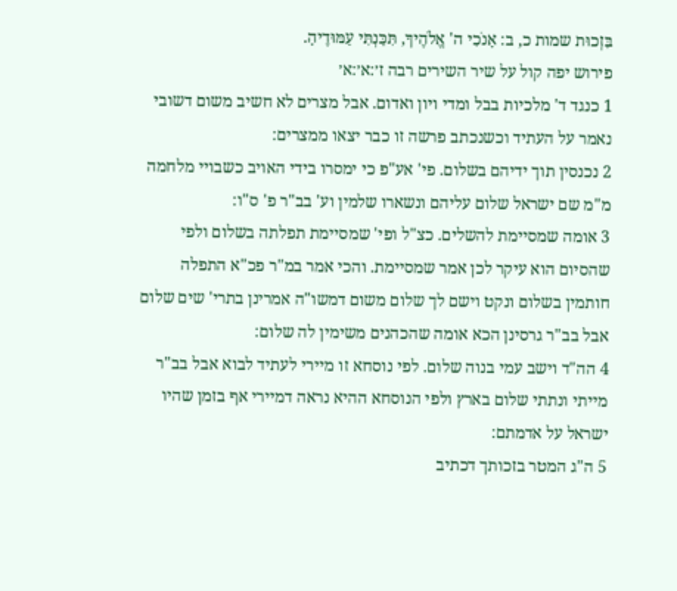בִּזְכוּת שמות כ, ב: אָנֹכִי ה' אֱלֹהֶיךָ, תִּכַּנְתִּי עַמּוּדֶיהָ.
פירוש יפה קול על שיר השירים רבה ז׳:א׳:א׳
1 כנגד ד' מלכיות בבל ומדי ויון ואדום. אבל מצרים לא חשיב משום דשובי נאמר על העתיד וכשנכתב פרשה זו כבר יצאו ממצרים:
2 נכנסין תוך ידיהם בשלום. פי' אע"פ כי ימסרו בידי האויב כשבויי מלחמה מ"מ שם ישראל שלום עליהם ונשארו שלמין וע' בב"ר פ' ס"ו:
3 אומה שמסיימת להשלים. כצ"ל ופי' שמסיימת תפלתה בשלום ולפי שהסיום הוא עיקר לכן אמר שמסיימת. והכי אמר במ"ר פכ"א התפלה חותמין בשלום ונקט וישם לך שלום משום דמשו"ה אמרינן בתרי' שים שלום אבל בב"ר גרסינן הכא אומה שהכהנים משימין לה שלום:
4 הה"ד וישב עמי בנוה שלום. לפי נוסחא זו מיירי לעתיד לבוא אבל בב"ר מייתי ונתתי שלום בארץ ולפי הנוסחא ההיא נראה דמיירי אף בזמן שהיו ישראל על אדמתם:
5 ה"ג המטר בזכותך דכתיב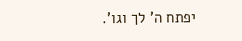יפתח ה' לך וגו'.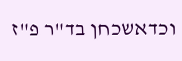וכדאשכחן בד"ר פ"ז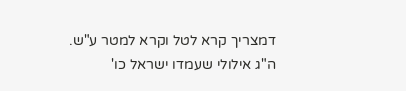דמצריך קרא לטל וקרא למטר ע"ש. ה"ג אילולי שעמדו ישראל כו'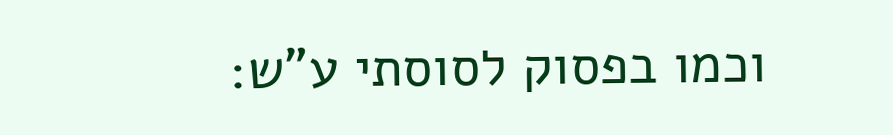וכמו בפסוק לסוסתי ע"ש: